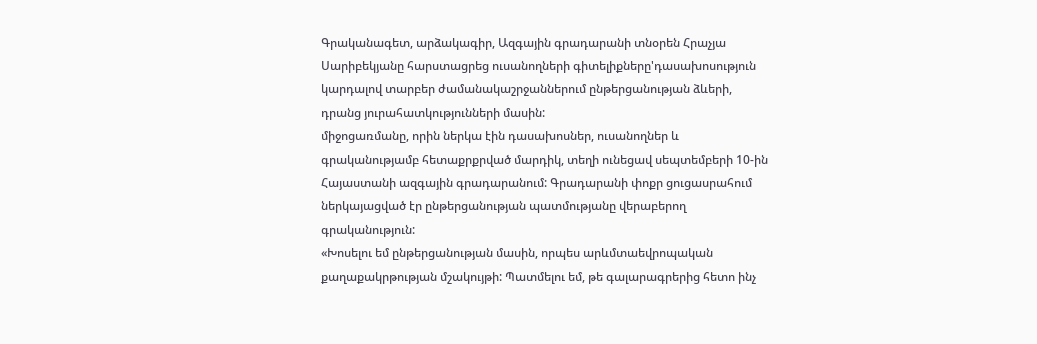Գրականագետ, արձակագիր, Ազգային գրադարանի տնօրեն Հրաչյա Սարիբեկյանը հարստացրեց ուսանողների գիտելիքները'դասախոսություն կարդալով տարբեր ժամանակաշրջաններում ընթերցանության ձևերի, դրանց յուրահատկությունների մասին:
միջոցառմանը, որին ներկա էին դասախոսներ, ուսանողներ և գրականությամբ հետաքրքրված մարդիկ, տեղի ունեցավ սեպտեմբերի 10-ին Հայաստանի ազգային գրադարանում: Գրադարանի փոքր ցուցասրահում ներկայացված էր ընթերցանության պատմությանը վերաբերող գրականություն:
«Խոսելու եմ ընթերցանության մասին, որպես արևմտաեվրոպական քաղաքակրթության մշակույթի: Պատմելու եմ, թե գալարագրերից հետո ինչ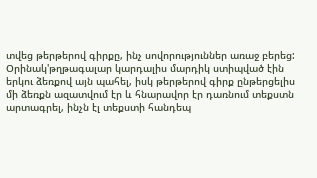տվեց թերթերով գիրքը, ինչ սովորություններ առաջ բերեց: Օրինակ'թղթագալար կարդալիս մարդիկ ստիպված էին երկու ձեռքով այն պահել, իսկ թերթերով գիրք ընթերցելիս մի ձեռքն ազատվում էր և հնարավոր էր դառնում տեքստն արտագրել, ինչն էլ տեքստի հանդեպ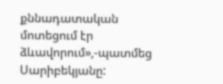քննադատական մոտեցում էր ձևավորում»,-պատմեց Սարիբեկյանը: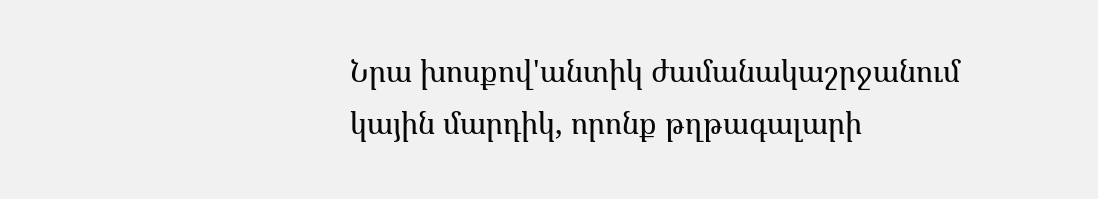Նրա խոսքով'անտիկ ժամանակաշրջանում կային մարդիկ, որոնք թղթագալարի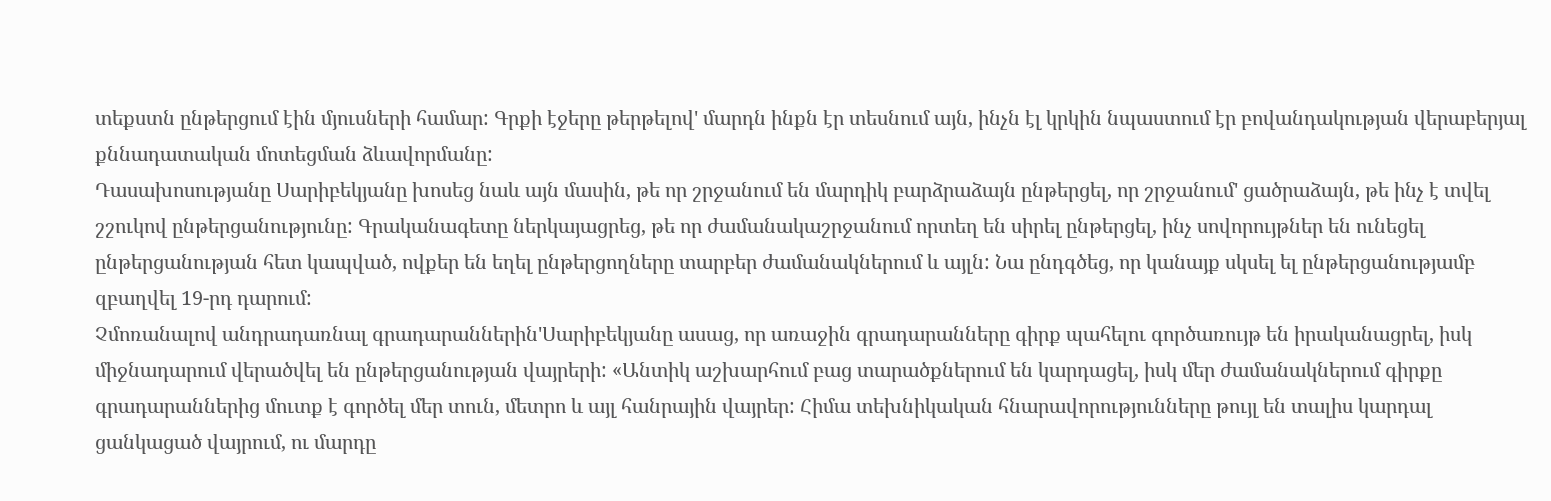տեքստն ընթերցում էին մյուսների համար: Գրքի էջերը թերթելով' մարդն ինքն էր տեսնում այն, ինչն էլ կրկին նպաստում էր բովանդակության վերաբերյալ քննադատական մոտեցման ձևավորմանը:
Դասախոսությանը Սարիբեկյանը խոսեց նաև այն մասին, թե որ շրջանում են մարդիկ բարձրաձայն ընթերցել, որ շրջանում' ցածրաձայն, թե ինչ է տվել շշուկով ընթերցանությունը: Գրականագետը ներկայացրեց, թե որ ժամանակաշրջանում որտեղ են սիրել ընթերցել, ինչ սովորույթներ են ունեցել ընթերցանության հետ կապված, ովքեր են եղել ընթերցողները տարբեր ժամանակներում և այլն: Նա ընդգծեց, որ կանայք սկսել ել ընթերցանությամբ զբաղվել 19-րդ դարում:
Չմոռանալով անդրադառնալ գրադարաններին'Սարիբեկյանը ասաց, որ առաջին գրադարանները գիրք պահելու գործառույթ են իրականացրել, իսկ միջնադարում վերածվել են ընթերցանության վայրերի: «Անտիկ աշխարհում բաց տարածքներում են կարդացել, իսկ մեր ժամանակներում գիրքը գրադարաններից մուտք է գործել մեր տուն, մետրո և այլ հանրային վայրեր: Հիմա տեխնիկական հնարավորությունները թույլ են տալիս կարդալ ցանկացած վայրում, ու մարդը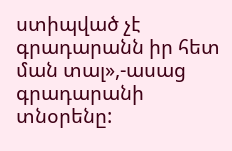ստիպված չէ գրադարանն իր հետ ման տալ»,-ասաց գրադարանի տնօրենը: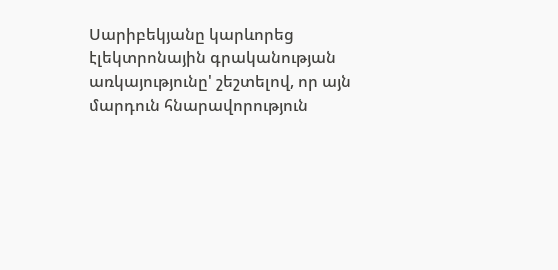Սարիբեկյանը կարևորեց էլեկտրոնային գրականության առկայությունը' շեշտելով, որ այն մարդուն հնարավորություն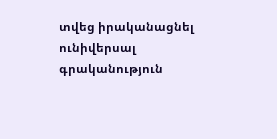տվեց իրականացնել ունիվերսալ գրականություն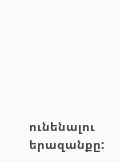ունենալու երազանքը: